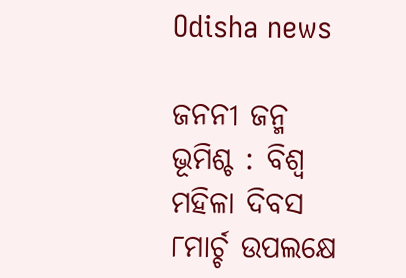Odisha news

ଜନନୀ ଜନ୍ମ ଭୂମିଶ୍ଚ : ବିଶ୍ୱ ମହିଳା ଦିବସ ୮ମାର୍ଚ୍ଚ ଉପଲକ୍ଷେ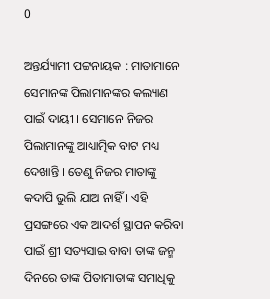0

ଅନ୍ତର୍ଯ୍ୟାମୀ ପଟ୍ଟନାୟକ : ମାତାମାନେ ସେମାନଙ୍କ ପିଲାମାନଙ୍କର କଲ୍ୟାଣ ପାଇଁ ଦାୟୀ । ସେମାନେ ନିଜର ପିଲାମାନଙ୍କୁ ଆଧ୍ୟାତ୍ମିକ ବାଟ ମଧ୍ୟ ଦେଖାନ୍ତି । ତେଣୁ ନିଜର ମାତାଙ୍କୁ କଦାପି ଭୁଲି ଯାଅ ନାହିଁ । ଏହି ପ୍ରସଙ୍ଗରେ ଏକ ଆଦର୍ଶ ସ୍ଥାପନ କରିବା ପାଇଁ ଶ୍ରୀ ସତ୍ୟସାଇ ବାବା ତାଙ୍କ ଜନ୍ମ ଦିନରେ ତାଙ୍କ ପିତାମାତାଙ୍କ ସମାଧିକୁ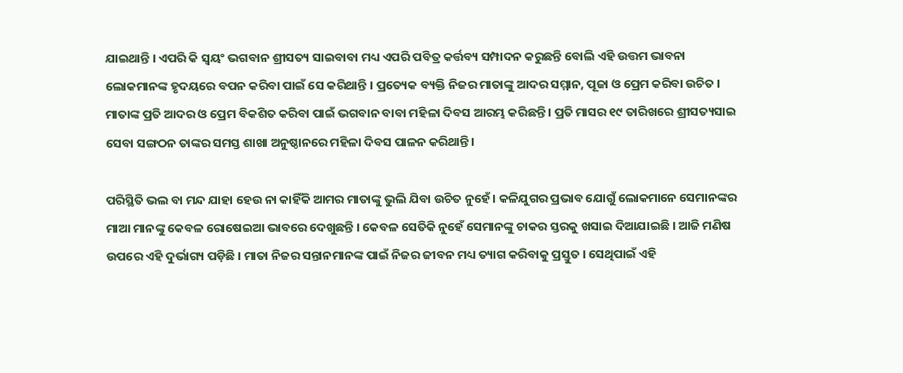ଯାଇଥାନ୍ତି । ଏପରି କି ସ୍ୱୟଂ ଭଗବାନ ଶ୍ରୀସତ୍ୟ ସାଇବାବା ମଧ୍ୟ ଏପରି ପବିତ୍ର କର୍ତ୍ତବ୍ୟ ସମ୍ପାଦନ କରୁଛନ୍ତି ବୋଲି ଏହି ଉତ୍ତମ ଭାବନା ଲୋକମାନଙ୍କ ହୃଦୟରେ ବପନ କରିବା ପାଇଁ ସେ କରିଥାନ୍ତି । ପ୍ରତ୍ୟେକ ବ୍ୟକ୍ତି ନିଜର ମାତାଙ୍କୁ ଆଦର ସମ୍ମାନ, ପୂଜା ଓ ପ୍ରେମ କରିବା ଉଚିତ । ମାତାଙ୍କ ପ୍ରତି ଆଦର ଓ ପ୍ରେମ ବିକଶିତ କରିବା ପାଇଁ ଭଗବାନ ବାବା ମହିଳା ଦିବସ ଆରମ୍ଭ କରିଛନ୍ତି । ପ୍ରତି ମାସର ୧୯ ତାରିଖରେ ଶ୍ରୀସତ୍ୟସାଇ ସେବା ସଙ୍ଗଠନ ତାଙ୍କର ସମସ୍ତ ଶାଖା ଅନୁଷ୍ଠାନରେ ମହିଳା ଦିବସ ପାଳନ କରିଥାନ୍ତି ।

ପରିସ୍ଥିତି ଭଲ ବା ମନ୍ଦ ଯାହା ହେଉ ନା କାହିଁକି ଆମର ମାତାଙ୍କୁ ଭୁଲି ଯିବା ଉଚିତ ନୁହେଁ । କଳିଯୁଗର ପ୍ରଭାବ ଯୋଗୁଁ ଲୋକମାନେ ସେମାନଙ୍କର ମାଆ ମାନଙ୍କୁ କେବଳ ରୋଷେଇଆ ଭାବରେ ଦେଖୁଛନ୍ତି । କେବଳ ସେତିକି ନୁହେଁ ସେମାନଙ୍କୁ ଚାକର ସ୍ତରକୁ ଖସାଇ ଦିଆଯାଇଛି । ଆଜି ମଣିଷ ଉପରେ ଏହି ଦୁର୍ଭାଗ୍ୟ ପଡ଼ିଛି । ମାତା ନିଜର ସନ୍ତାନମାନଙ୍କ ପାଇଁ ନିଜର ଜୀବନ ମଧ୍ୟ ତ୍ୟାଗ କରିବାକୁ ପ୍ରସ୍ତୁତ । ସେଥିପାଇଁ ଏହି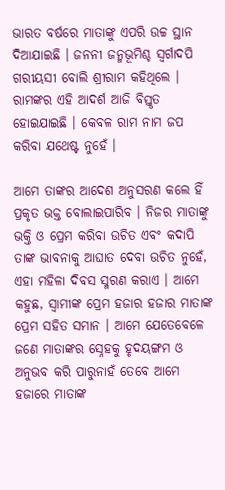ଭାରତ ବର୍ଷରେ ମାତାଙ୍କୁ ଏପରି ଉଚ୍ଚ ସ୍ଥାନ ଦିଆଯାଇଛି । ଜନନୀ ଜନ୍ମଭୂମିଶ୍ଚ ସ୍ୱର୍ଗାଦପି ଗରୀୟସୀ ବୋଲି ଶ୍ରୀରାମ କହିଥିଲେ । ରାମଙ୍କର ଏହି ଆଦର୍ଶ ଆଜି ବିସ୍ତୃତ ହୋଇଯାଇଛି । କେବଳ ରାମ ନାମ ଜପ କରିବା ଯଥେଷ୍ଟ ନୁହେଁ ।

ଆମେ ତାଙ୍କର ଆଦେଶ ଅନୁସରଣ କଲେ ହିଁ ପ୍ରକୃତ ଭକ୍ତ ବୋଲାଇପାରିବ । ନିଜର ମାତାଙ୍କୁ ଭକ୍ତି ଓ ପ୍ରେମ କରିବା ଉଚିତ ଏବଂ କଦାପି ତାଙ୍କ ଭାବନାକୁ ଆଘାତ ଦେବା ଉଚିତ ନୁହେଁ, ଏହା ମହିଳା ଦିବସ ସ୍ମରଣ କରାଏ । ଆମେ କହୁଛ, ସ୍ୱାମୀଙ୍କ ପ୍ରେମ ହଜାର ହଜାର ମାତାଙ୍କ ପ୍ରେମ ସହିତ ସମାନ । ଆମେ ଯେତେବେଳେ ଜଣେ ମାତାଙ୍କର ସ୍ନେହକୁ ହୃଦୟଙ୍ଗମ ଓ ଅନୁଭବ କରି ପାରୁନାହଁ ତେବେ ଆମେ ହଜାରେ ମାତାଙ୍କ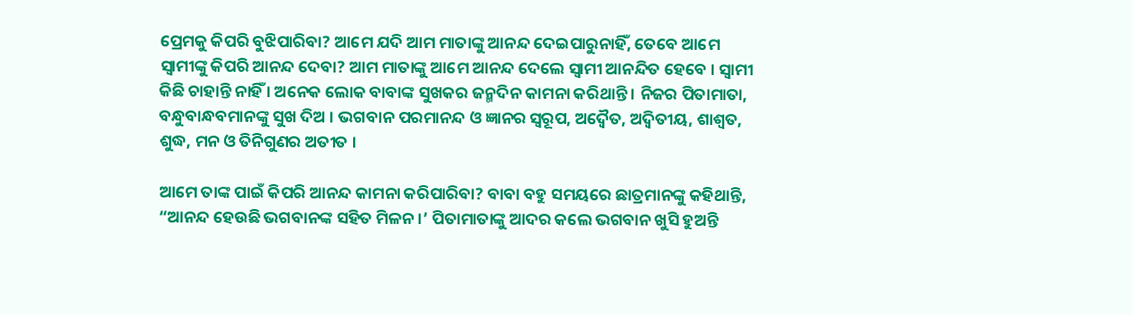ପ୍ରେମକୁ କିପରି ବୁଝିପାରିବା? ଆମେ ଯଦି ଆମ ମାତାଙ୍କୁ ଆନନ୍ଦ ଦେଇପାରୁନାହିଁ, ତେବେ ଆମେ ସ୍ୱାମୀଙ୍କୁ କିପରି ଆନନ୍ଦ ଦେବା? ଆମ ମାତାଙ୍କୁ ଆମେ ଆନନ୍ଦ ଦେଲେ ସ୍ୱାମୀ ଆନନ୍ଦିତ ହେବେ । ସ୍ୱାମୀ କିଛି ଚାହାନ୍ତି ନାହିଁ । ଅନେକ ଲୋକ ବାବାଙ୍କ ସୁଖକର ଜନ୍ମଦିନ କାମନା କରିଥାନ୍ତି । ନିଜର ପିତାମାତା, ବନ୍ଧୁବାନ୍ଧବମାନଙ୍କୁ ସୁଖ ଦିଅ । ଭଗବାନ ପରମାନନ୍ଦ ଓ ଜ୍ଞାନର ସ୍ୱରୂପ, ଅଦ୍ୱୈତ, ଅଦ୍ୱିତୀୟ, ଶାଶ୍ୱତ, ଶୁଦ୍ଧ, ମନ ଓ ତିନିଗୁଣର ଅତୀତ ।

ଆମେ ତାଙ୍କ ପାଇଁ କିପରି ଆନନ୍ଦ କାମନା କରିପାରିବା? ବାବା ବହୁ ସମୟରେ ଛାତ୍ରମାନଙ୍କୁ କହିଥାନ୍ତି, “ଆନନ୍ଦ ହେଉଛି ଭଗବାନଙ୍କ ସହିତ ମିଳନ ।’ ପିତାମାତାଙ୍କୁ ଆଦର କଲେ ଭଗବାନ ଖୁସି ହୁଅନ୍ତି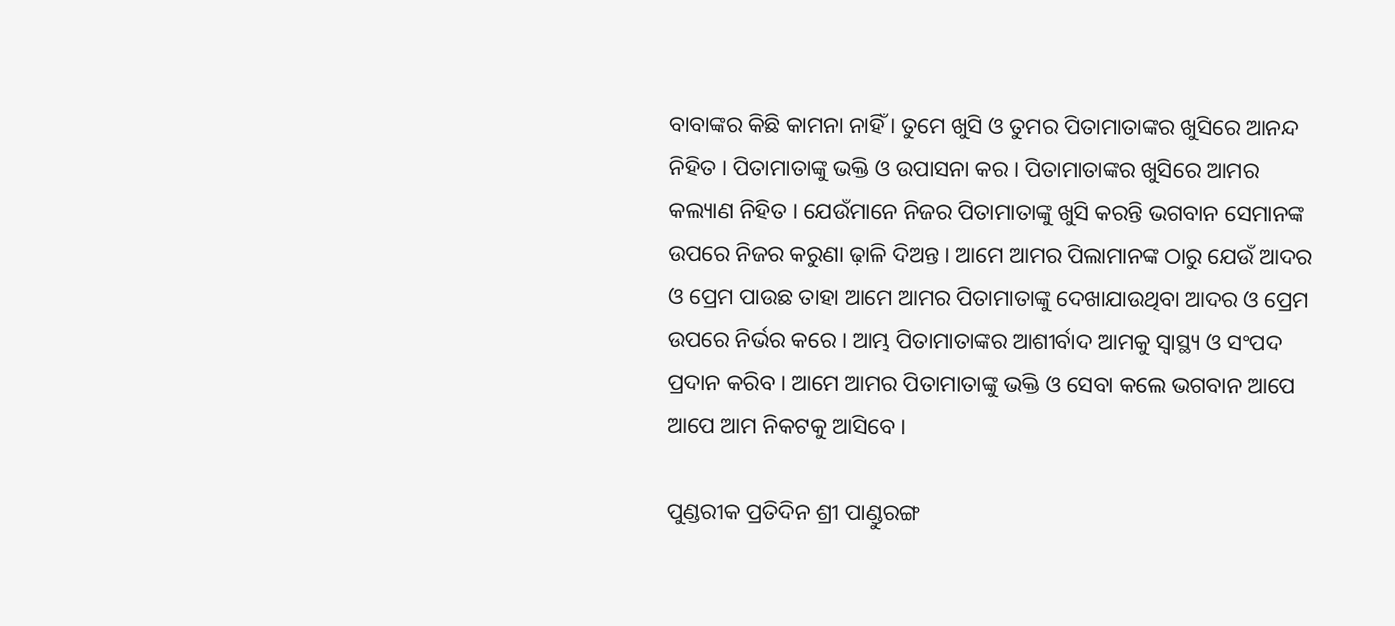ବାବାଙ୍କର କିଛି କାମନା ନାହିଁ । ତୁମେ ଖୁସି ଓ ତୁମର ପିତାମାତାଙ୍କର ଖୁସିରେ ଆନନ୍ଦ ନିହିତ । ପିତାମାତାଙ୍କୁ ଭକ୍ତି ଓ ଉପାସନା କର । ପିତାମାତାଙ୍କର ଖୁସିରେ ଆମର କଲ୍ୟାଣ ନିହିତ । ଯେଉଁମାନେ ନିଜର ପିତାମାତାଙ୍କୁ ଖୁସି କରନ୍ତି ଭଗବାନ ସେମାନଙ୍କ ଉପରେ ନିଜର କରୁଣା ଢ଼ାଳି ଦିଅନ୍ତ । ଆମେ ଆମର ପିଲାମାନଙ୍କ ଠାରୁ ଯେଉଁ ଆଦର ଓ ପ୍ରେମ ପାଉଛ ତାହା ଆମେ ଆମର ପିତାମାତାଙ୍କୁ ଦେଖାଯାଉଥିବା ଆଦର ଓ ପ୍ରେମ ଉପରେ ନିର୍ଭର କରେ । ଆମ୍ଭ ପିତାମାତାଙ୍କର ଆଶୀର୍ବାଦ ଆମକୁ ସ୍ୱାସ୍ଥ୍ୟ ଓ ସଂପଦ ପ୍ରଦାନ କରିବ । ଆମେ ଆମର ପିତାମାତାଙ୍କୁ ଭକ୍ତି ଓ ସେବା କଲେ ଭଗବାନ ଆପେ ଆପେ ଆମ ନିକଟକୁ ଆସିବେ ।

ପୁଣ୍ଡରୀକ ପ୍ରତିଦିନ ଶ୍ରୀ ପାଣ୍ଡୁରଙ୍ଗ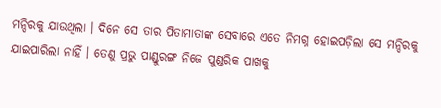ମନ୍ଦିରକୁ ଯାଉଥିଲା । ଦିନେ ସେ ତାର ପିତାମାତାଙ୍କ ସେବାରେ ଏତେ ନିମଗ୍ନ ହୋଇପଡ଼ିଲା ସେ ମନ୍ଦିରକୁ ଯାଇପାରିଲା ନାହିଁ । ତେଣୁ ପ୍ରଭୁ ପାଣ୍ଡୁରଙ୍ଗ ନିଜେ ପୁଣ୍ଡରିକ ପାଖକୁ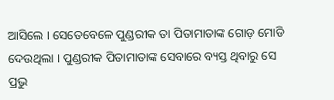ଆସିଲେ । ସେତେବେଳେ ପୁଣ୍ଡରୀକ ତା ପିତାମାତାଙ୍କ ଗୋଡ଼ ମୋଡି ଦେଉଥିଲା । ପୁଣ୍ଡରୀକ ପିତାମାତାଙ୍କ ସେବାରେ ବ୍ୟସ୍ତ ଥିବାରୁ ସେ ପ୍ରଭୁ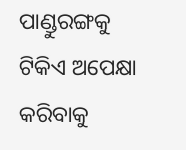ପାଣ୍ଡୁରଙ୍ଗକୁ ଟିକିଏ ଅପେକ୍ଷା କରିବାକୁ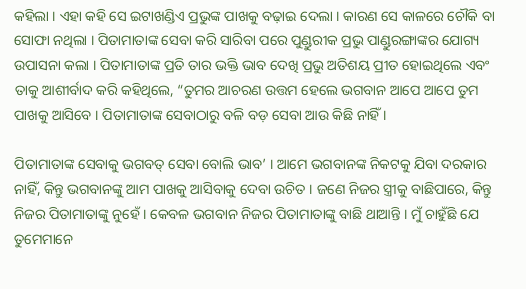କହିଲା । ଏହା କହି ସେ ଇଟାଖଣ୍ଡିଏ ପ୍ରଭୁଙ୍କ ପାଖକୁ ବଢ଼ାଇ ଦେଲା । କାରଣ ସେ କାଳରେ ଚୌକି ବା ସୋଫା ନଥିଲା । ପିତାମାତାଙ୍କ ସେବା କରି ସାରିବା ପରେ ପୁଣ୍ଡୁରୀକ ପ୍ରଭୁ ପାଣ୍ଡୁରଙ୍ଗାଙ୍କର ଯୋଗ୍ୟ ଉପାସନା କଲା । ପିତାମାତାଙ୍କ ପ୍ରତି ତାର ଭକ୍ତି ଭାବ ଦେଖି ପ୍ରଭୁ ଅତିଶୟ ପ୍ରୀତ ହୋଇଥିଲେ ଏବଂ ତାକୁ ଆଶୀର୍ବାଦ କରି କହିଥିଲେ, “ତୁମର ଆଚରଣ ଉତ୍ତମ ହେଲେ ଭଗବାନ ଆପେ ଆପେ ତୁମ ପାଖକୁ ଆସିବେ । ପିତାମାତାଙ୍କ ସେବାଠାରୁ ବଳି ବଡ଼ ସେବା ଆଉ କିଛି ନାହିଁ ।

ପିତାମାତାଙ୍କ ସେବାକୁ ଭଗବତ୍ ସେବା ବୋଲି ଭାବ’ । ଆମେ ଭଗବାନଙ୍କ ନିକଟକୁ ଯିବା ଦରକାର ନାହିଁ, କିନ୍ତୁ ଭଗବାନଙ୍କୁ ଆମ ପାଖକୁ ଆସିବାକୁ ଦେବା ଉଚିତ । ଜଣେ ନିଜର ସ୍ତ୍ରୀକୁ ବାଛିପାରେ, କିନ୍ତୁ ନିଜର ପିତାମାତାଙ୍କୁ ନୁହେଁ । କେବଳ ଭଗବାନ ନିଜର ପିତାମାତାଙ୍କୁ ବାଛି ଥାଆନ୍ତି । ମୁଁ ଚାହୁଁଛି ଯେ ତୁମେମାନେ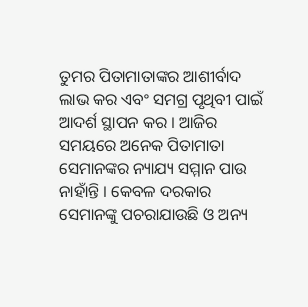ତୁମର ପିତାମାତାଙ୍କର ଆଶୀର୍ବାଦ ଲାଭ କର ଏବଂ ସମଗ୍ର ପୃଥିବୀ ପାଇଁ ଆଦର୍ଶ ସ୍ଥାପନ କର । ଆଜିର ସମୟରେ ଅନେକ ପିତାମାତା ସେମାନଙ୍କର ନ୍ୟାଯ୍ୟ ସମ୍ମାନ ପାଉ ନାହାଁନ୍ତି । କେବଳ ଦରକାର ସେମାନଙ୍କୁ ପଚରାଯାଉଛି ଓ ଅନ୍ୟ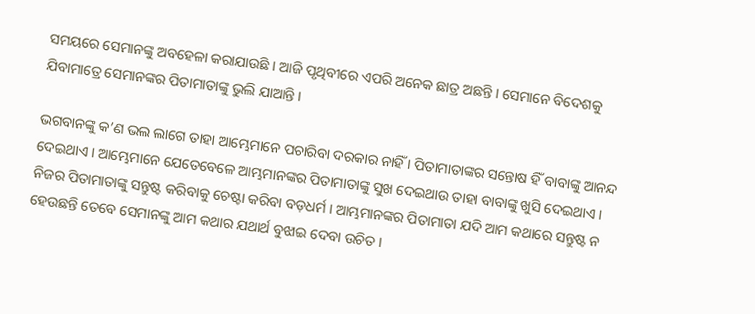ସମୟରେ ସେମାନଙ୍କୁ ଅବହେଳା କରାଯାଉଛି । ଆଜି ପୃଥିବୀରେ ଏପରି ଅନେକ ଛାତ୍ର ଅଛନ୍ତି । ସେମାନେ ବିଦେଶକୁ ଯିବାମାତ୍ରେ ସେମାନଙ୍କର ପିତାମାତାଙ୍କୁ ଭୁଲି ଯାଆନ୍ତି ।

ଭଗବାନଙ୍କୁ କ’ଣ ଭଲ ଲାଗେ ତାହା ଆମ୍ଭେମାନେ ପଚାରିବା ଦରକାର ନାହିଁ । ପିତାମାତାଙ୍କର ସନ୍ତୋଷ ହିଁ ବାବାଙ୍କୁ ଆନନ୍ଦ ଦେଇଥାଏ । ଆମ୍ଭେମାନେ ଯେତେବେଳେ ଆମ୍ଭମାନଙ୍କର ପିତାମାତାଙ୍କୁ ସୁଖ ଦେଇଥାଉ ତାହା ବାବାଙ୍କୁ ଖୁସି ଦେଇଥାଏ । ନିଜର ପିତାମାତାଙ୍କୁ ସନ୍ତୁଷ୍ଟ କରିବାକୁ ଚେଷ୍ଟା କରିବା ବଡ଼ଧର୍ମ । ଆମ୍ଭମାନଙ୍କର ପିତାମାତା ଯଦି ଆମ କଥାରେ ସନ୍ତୁଷ୍ଟ ନ ହେଉଛନ୍ତି ତେବେ ସେମାନଙ୍କୁ ଆମ କଥାର ଯଥାର୍ଥ ବୁଝାଇ ଦେବା ଉଚିତ ।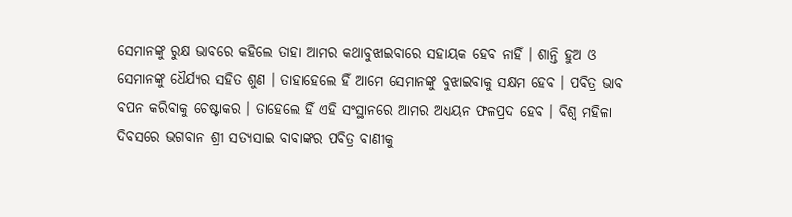ସେମାନଙ୍କୁ ରୁକ୍ଷ ଭାବରେ କହିଲେ ତାହା ଆମର କଥାବୁଝାଇବାରେ ସହାୟକ ହେବ ନାହିଁ । ଶାନ୍ତି ହୁଅ ଓ ସେମାନଙ୍କୁ ଧୈର୍ଯ୍ୟର ସହିତ ଶୁଣ । ତାହାହେଲେ ହିଁ ଆମେ ସେମାନଙ୍କୁ ବୁଝାଇବାକୁ ସକ୍ଷମ ହେବ । ପବିତ୍ର ଭାବ ବପନ କରିବାକୁ ଚେଷ୍ଟାକର । ତାହେଲେ ହିଁ ଏହି ସଂସ୍ଥାନରେ ଆମର ଅଧ୍ୟୟନ ଫଳପ୍ରଦ ହେବ । ବିଶ୍ୱ ମହିଳା ଦିବସରେ ଭଗବାନ ଶ୍ରୀ ସତ୍ୟସାଇ ବାବାଙ୍କର ପବିତ୍ର ବାଣୀକୁ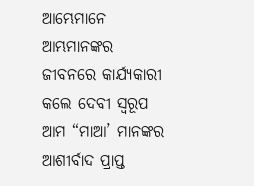ଆମ୍ଭେମାନେ ଆମ୍ଭମାନଙ୍କର ଜୀବନରେ କାର୍ଯ୍ୟକାରୀ କଲେ ଦେବୀ ସ୍ୱରୂପ ଆମ “ମାଆ’ ମାନଙ୍କର ଆଶୀର୍ବାଦ ପ୍ରାପ୍ତ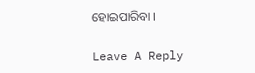ହୋଇପାରିବା ।

Leave A Reply